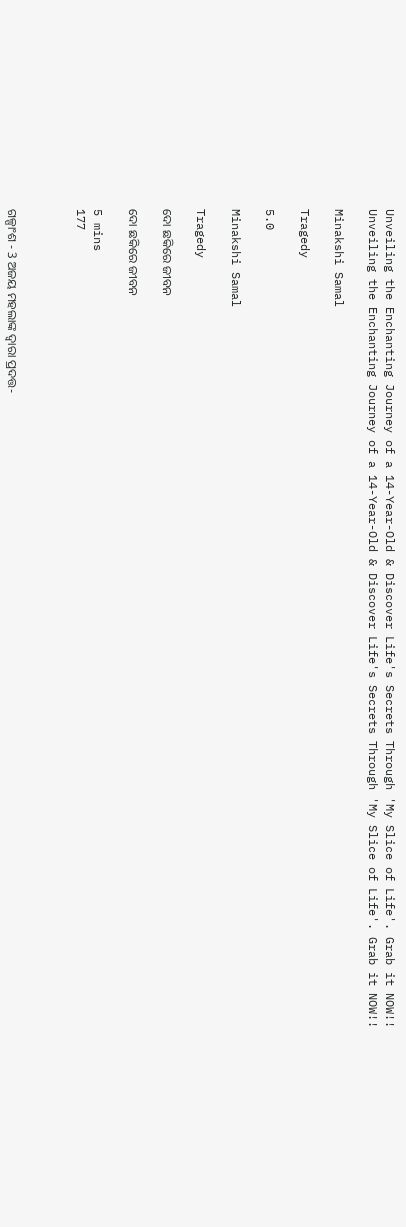Unveiling the Enchanting Journey of a 14-Year-Old & Discover Life's Secrets Through 'My Slice of Life'. Grab it NOW!!
Unveiling the Enchanting Journey of a 14-Year-Old & Discover Life's Secrets Through 'My Slice of Life'. Grab it NOW!!

Minakshi Samal

Tragedy

5.0

Minakshi Samal

Tragedy

ଦୋ ଛକିରେ ଜୀବନ

ଦୋ ଛକିରେ ଜୀବନ

5 mins
177



ଗଳ୍ପାଂଶ - 3 ଅଜୟ ମହଲାଙ୍କ ଦ୍ବାରା ପ୍ରଦତ୍ତ-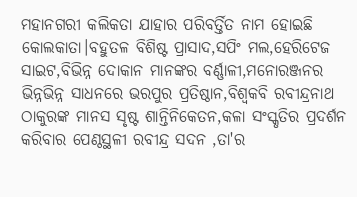ମହାନଗରୀ କଲିକତା ଯାହାର ପରିବର୍ତ୍ତିତ ନାମ ହୋଇଛି କୋଲକାତା।ବହୁତଳ ବିଶିଷ୍ଟ ପ୍ରାସାଦ,ସପିଂ ମଲ,ହେରିଟେଜ ସାଇଟ,ବିଭିନ୍ନ ଦୋକାନ ମାନଙ୍କର ବର୍ଣ୍ଣାଳୀ,ମନୋରଞ୍ଜନର ଭିନ୍ନଭିନ୍ନ ସାଧନରେ ଭରପୁର ପ୍ରତିଷ୍ଠାନ,ବିଶ୍ବକବି ରବୀନ୍ଦ୍ରନାଥ ଠାକୁରଙ୍କ ମାନସ ସୃଷ୍ଟ ଶାନ୍ତିନିକେତନ,କଳା ସଂସ୍କୃତିର ପ୍ରଦର୍ଶନ କରିବାର ପେଣ୍ଠସ୍ଥଳୀ ରବୀନ୍ଦ୍ର ସଦନ ,ତା'ର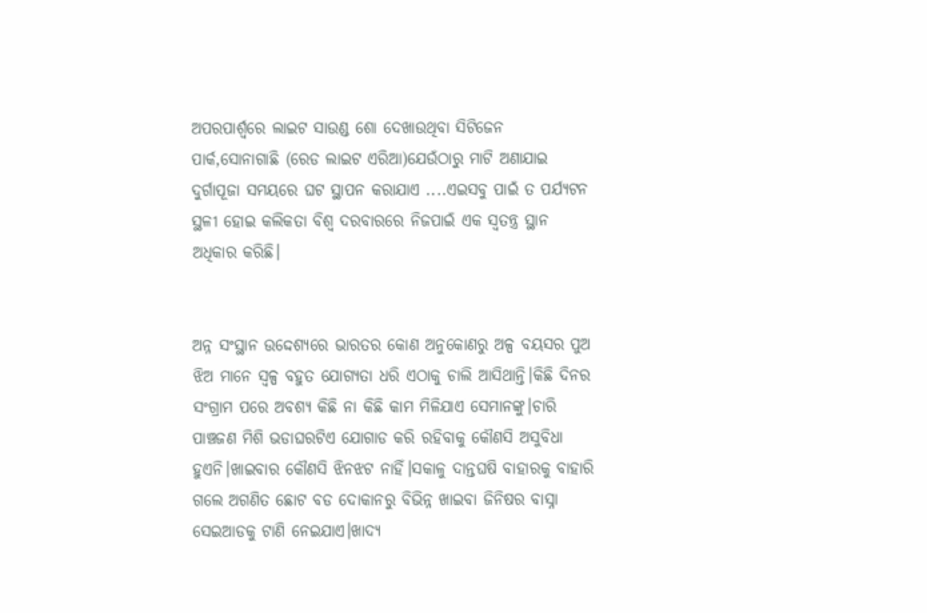ଅପରପାର୍ଶ୍ବରେ ଲାଇଟ ସାଉଣ୍ଡ ଶୋ ଦେଖାଉଥିବା ସିଟିଜେନ ପାର୍କ,ସୋନାଗାଛି (ରେଡ ଲାଇଟ ଏରିଆ)ଯେଉଁଠାରୁ ମାଟି ଅଣାଯାଇ ଦୁର୍ଗାପୂଜା ସମୟରେ ଘଟ ସ୍ଥାପନ କରାଯାଏ ....ଏଇସବୁ ପାଇଁ ତ ପର୍ଯ୍ୟଟନ ସ୍ଥଳୀ ହୋଇ କଲିକତା ବିଶ୍ବ ଦରବାରରେ ନିଜପାଇଁ ଏକ ସ୍ବତନ୍ତ୍ର ସ୍ଥାନ ଅଧିକାର କରିଛି।


ଅନ୍ନ ସଂସ୍ଥାନ ଉଦ୍ଦେଶ୍ୟରେ ଭାରତର କୋଣ ଅନୁକୋଣରୁ ଅଳ୍ପ ବୟସର ପୁଅ ଝିଅ ମାନେ ସ୍ବଳ୍ପ ବହୁତ ଯୋଗ୍ୟତା ଧରି ଏଠାକୁ ଚାଲି ଆସିଥାନ୍ତି।କିଛି ଦିନର ସଂଗ୍ରାମ ପରେ ଅବଶ୍ୟ କିଛି ନା କିଛି କାମ ମିଳିଯାଏ ସେମାନଙ୍କୁ।ଚାରି ପାଞ୍ଚଜଣ ମିଶି ଭଡାଘରଟିଏ ଯୋଗାଡ କରି ରହିବାକୁ କୌଣସି ଅସୁବିଧା ହୁଏନି।ଖାଇବାର କୌଣସି ଝିନଝଟ ନାହିଁ।ସକାଳୁ ଦାନ୍ତଘଷି ବାହାରକୁ ବାହାରି ଗଲେ ଅଗଣିତ ଛୋଟ ବଡ ଦୋକାନରୁ ବିଭିନ୍ନ ଖାଇବା ଜିନିଷର ବାସ୍ନା ସେଇଆଡକୁ ଟାଣି ନେଇଯାଏ।ଖାଦ୍ୟ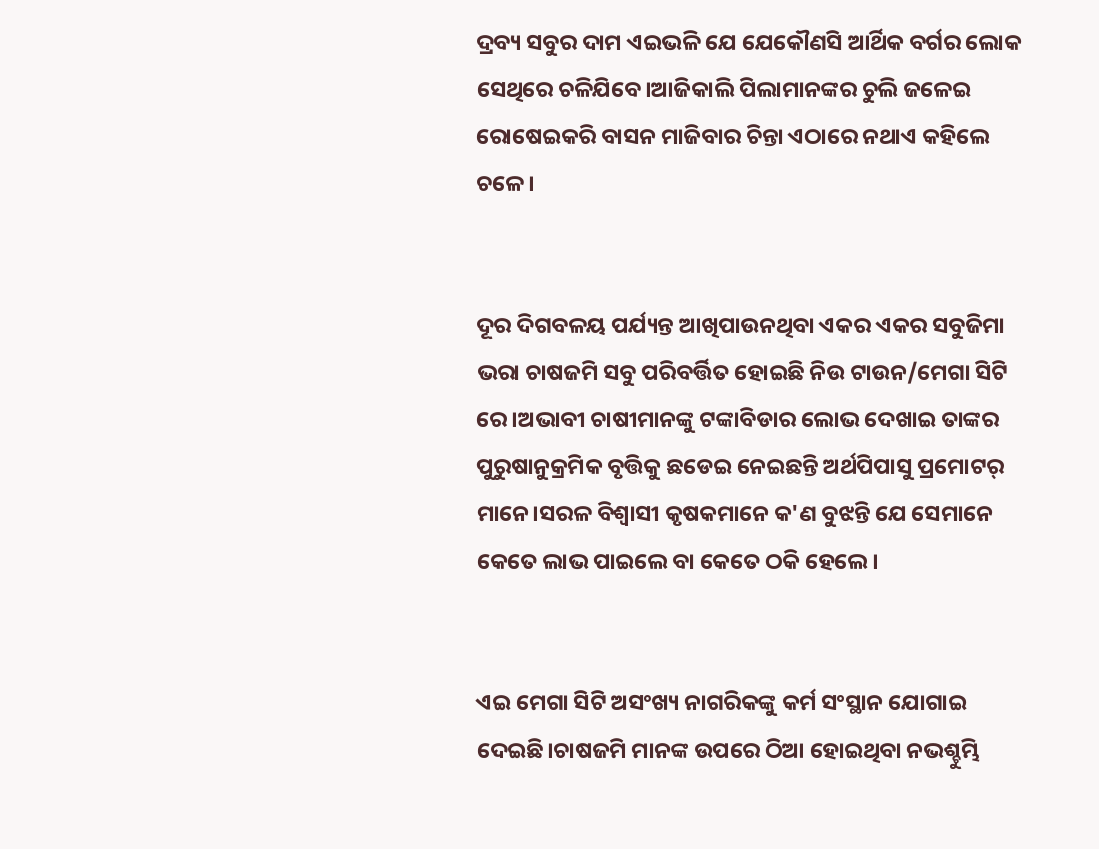ଦ୍ରବ୍ୟ ସବୁର ଦାମ ଏଇଭଳି ଯେ ଯେକୌଣସି ଆର୍ଥିକ ବର୍ଗର ଲୋକ ସେଥିରେ ଚଳିଯିବେ।ଆଜିକାଲି ପିଲାମାନଙ୍କର ଚୁଲି ଜଳେଇ ରୋଷେଇକରି ବାସନ ମାଜିବାର ଚିନ୍ତା ଏଠାରେ ନଥାଏ କହିଲେ ଚଳେ।


ଦୂର ଦିଗବଳୟ ପର୍ଯ୍ୟନ୍ତ ଆଖିପାଉନଥିବା ଏକର ଏକର ସବୁଜିମା ଭରା ଚାଷଜମି ସବୁ ପରିବର୍ତ୍ତିତ ହୋଇଛି ନିଉ ଟାଉନ/ମେଗା ସିଟି ରେ।ଅଭାବୀ ଚାଷୀମାନଙ୍କୁ ଟଙ୍କାବିଡାର ଲୋଭ ଦେଖାଇ ତାଙ୍କର ପୁରୁଷାନୁକ୍ରମିକ ବୃତ୍ତିକୁ ଛଡେଇ ନେଇଛନ୍ତି ଅର୍ଥପିପାସୁ ପ୍ରମୋଟର୍ ମାନେ।ସରଳ ବିଶ୍ୱାସୀ କୃଷକମାନେ କ'ଣ ବୁଝନ୍ତି ଯେ ସେମାନେ କେତେ ଲାଭ ପାଇଲେ ବା କେତେ ଠକି ହେଲେ।


ଏଇ ମେଗା ସିଟି ଅସଂଖ୍ୟ ନାଗରିକଙ୍କୁ କର୍ମ ସଂସ୍ଥାନ ଯୋଗାଇ ଦେଇଛି।ଚାଷଜମି ମାନଙ୍କ ଉପରେ ଠିଆ ହୋଇଥିବା ନଭଶ୍ଚୁମ୍ଭି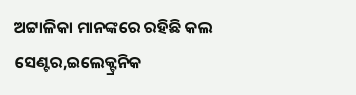ଅଟ୍ଟାଳିକା ମାନଙ୍କରେ ରହିଛି କଲ ସେଣ୍ଟର,ଇଲେକ୍ଟ୍ରନିକ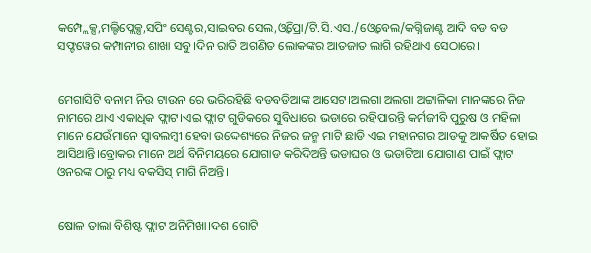କମ୍ପ୍ଲେକ୍ସ,ମଲ୍ଟିପ୍ଲେକ୍ସ,ସପିଂ ସେଣ୍ଟର,ସାଇବର ସେଲ,ଓ୍ବିପ୍ରୋ/ଟି.ସି.ଏସ./ଓ୍ବେବେଲ/କଗ୍ନିଜାଣ୍ଟ ଆଦି ବଡ ବଡ ସଫ୍ଟୱେର କମ୍ପାନୀର ଶାଖା ସବୁ।ଦିନ ରାତି ଅଗଣିତ ଲୋକଙ୍କର ଆତଜାତ ଲାଗି ରହିଥାଏ ସେଠାରେ।


ମେଗାସିଟି ବନାମ ନିଉ ଟାଉନ ରେ ଭରିରହିଛି ବଡବଡିଆଙ୍କ ଆସେଟ।ଅଲଗା ଅଲଗା ଅଟ୍ଟାଳିକା ମାନଙ୍କରେ ନିଜ ନାମରେ ଥାଏ ଏକାଧିକ ଫ୍ଲାଟ।ଏଇ ଫ୍ଲାଟ ଗୁଡିକରେ ସୁବିଧାରେ ଭଡାରେ ରହିପାରନ୍ତି କର୍ମଜୀବି ପୁରୁଷ ଓ ମହିଳା ମାନେ ଯେଉଁମାନେ ସ୍ବାବଲମ୍ବୀ ହେବା ଉଦ୍ଦେଶ୍ୟରେ ନିଜର ଜନ୍ମ ମାଟି ଛାଡି ଏଇ ମହାନଗର ଆଡକୁ ଆକର୍ଷିତ ହୋଇ ଆସିଥାନ୍ତି।ବ୍ରୋକର ମାନେ ଅର୍ଥ ବିନିମୟରେ ଯୋଗାଡ କରିଦିଅନ୍ତି ଭଡାଘର ଓ ଭଡାଟିଆ ଯୋଗାଣ ପାଇଁ ଫ୍ଲାଟ ଓନରଙ୍କ ଠାରୁ ମଧ୍ୟ ବକସିସ୍ ମାଗି ନିଅନ୍ତି।


ଷୋଳ ତାଲା ବିଶିଷ୍ଟ ଫ୍ଲାଟ ଅନିମିଖା।ଦଶ ଗୋଟି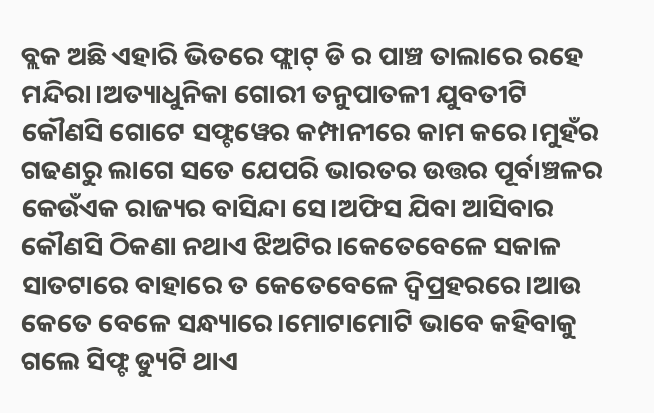ବ୍ଲକ ଅଛି ଏହାରି ଭିତରେ ଫ୍ଲାଟ୍ ଡି ର ପାଞ୍ଚ ତାଲାରେ ରହେ ମନ୍ଦିରା।ଅତ୍ୟାଧୁନିକା ଗୋରୀ ତନୁପାତଳୀ ଯୁବତୀଟି କୌଣସି ଗୋଟେ ସଫ୍ଟୱେର କମ୍ପାନୀରେ କାମ କରେ।ମୁହଁର ଗଢଣରୁ ଲାଗେ ସତେ ଯେପରି ଭାରତର ଉତ୍ତର ପୂର୍ବାଞ୍ଚଳର କେଉଁଏକ ରାଜ୍ୟର ବାସିନ୍ଦା ସେ।ଅଫିସ ଯିବା ଆସିବାର କୌଣସି ଠିକଣା ନଥାଏ ଝିଅଟିର।କେତେବେଳେ ସକାଳ ସାତଟାରେ ବାହାରେ ତ କେତେବେଳେ ଦ୍ବିପ୍ରହରରେ।ଆଉ କେତେ ବେଳେ ସନ୍ଧ୍ୟାରେ।ମୋଟାମୋଟି ଭାବେ କହିବାକୁ ଗଲେ ସିଫ୍ଟ ଡ୍ୟୁଟି ଥାଏ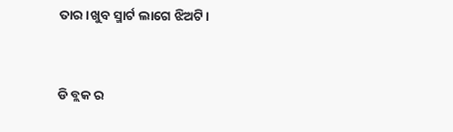ତାର।ଖୁବ ସ୍ମାର୍ଟ ଲାଗେ ଝିଅଟି।


ଡି ବ୍ଲକ ର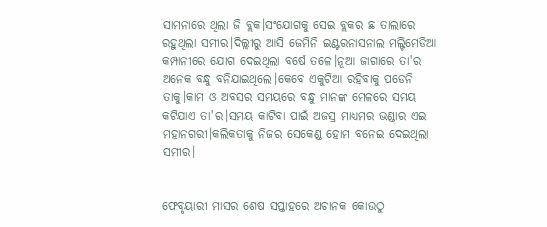ସାମନାରେ ଥିଲା ଜି ବ୍ଲକ।ସଂଯୋଗକୁ ସେଇ ବ୍ଲକର ଛ ତାଲାରେ ରହୁଥିଲା ସମୀର।ଦିଲ୍ଲୀରୁ ଆସି ଜେମିନି ଇଣ୍ଟରନାସନାଲ ମଲ୍ଟିମେଡିଆ କମ୍ପାନୀରେ ଯୋଗ ଦେଇଥିଲା ବର୍ଷେ ତଳେ।ନୂଆ ଜାଗାରେ ତା'ର ଅନେକ ବନ୍ଧୁ ବନିଯାଇଥିଲେ।କେବେ ଏକୁଟିଆ ରହିବାକୁ ପଡେନି ତାକୁ।କାମ ଓ ଅବସର ସମୟରେ ବନ୍ଧୁ ମାନଙ୍କ ମେଳରେ ସମୟ କଟିଯାଏ ତା'ର।ସମୟ କାଟିବା ପାଇଁ ଅଜସ୍ର ମାଧ୍ୟମର ଭଣ୍ଡାର ଏଇ ମହାନଗରୀ।କଲିକତାକୁ ନିଜର ସେକେଣ୍ଡ ହୋମ ବନେଇ ଦେଇଥିଲା ସମୀର।


ଫେବୃୟାରୀ ମାସର ଶେଷ ସପ୍ତାହରେ ଅଚାନକ କୋଉଠୁ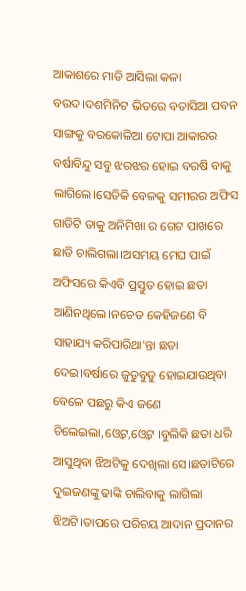ଆକାଶରେ ମାଡି ଆସିଲା କଳା ବଉଦ।ଦଶମିନିଟ ଭିତରେ ବତାସିଆ ପବନ ସାଙ୍ଗକୁ ବରକୋଳିଆ ଟୋପା ଆକାରର ବର୍ଷାବିନ୍ଦୁ ସବୁ ଝରଝର ହୋଇ ବରଷି ବାକୁ ଲାଗିଲେ।ସେତିକି ବେଳକୁ ସମୀରର ଅଫିସ ଗାଡିଟି ତାକୁ ଅନିମିଖା ର ଗେଟ ପାଖରେ ଛାଡି ଚାଲିଗଲା।ଅସମୟ ମେଘ ପାଇଁ ଅଫିସରେ କିଏବି ପ୍ରସ୍ତୁତ ହୋଇ ଛତା ଆଣିନଥିଲେ।ନଚେତ କେହିଜଣେ ବି ସାହାଯ୍ୟ କରିପାରିଥା'ନ୍ତା ଛତା ଦେଇ।ବର୍ଷାରେ ଜୁଡୁବୁଡୁ ହୋଇଯାଉଥିବା ବେଳେ ପଛରୁ କିଏ ଜଣେ ଚିଲେଇଲା,ଓ୍ବେଟ,ଓ୍ବେଟ ।ବୁଲିକି ଛତା ଧରି ଆସୁଥିବା ଝିଅଟିକୁ ଦେଖିଲା ସେ।ଛତାଟିରେ ଦୁଇଜଣଙ୍କୁ ଢାଙ୍କି ଚାଲିବାକୁ ଲାଗିଲା ଝିଅଟି।ତାପରେ ପରିଚୟ ଆଦାନ ପ୍ରଦାନର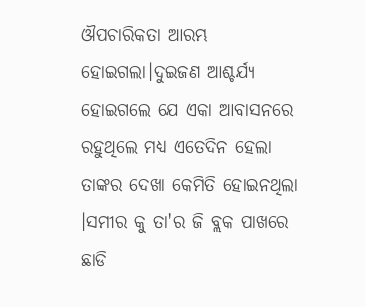ଔପଚାରିକତା ଆରମ୍ଭ ହୋଇଗଲା।ଦୁଇଜଣ ଆଶ୍ଚର୍ଯ୍ୟ ହୋଇଗଲେ ଯେ ଏକା ଆବାସନରେ ରହୁଥିଲେ ମଧ୍ୟ ଏତେଦିନ ହେଲା ତାଙ୍କର ଦେଖା କେମିତି ହୋଇନଥିଲା ।ସମୀର କୁ ତା'ର ଜି ବ୍ଲକ ପାଖରେ ଛାଡି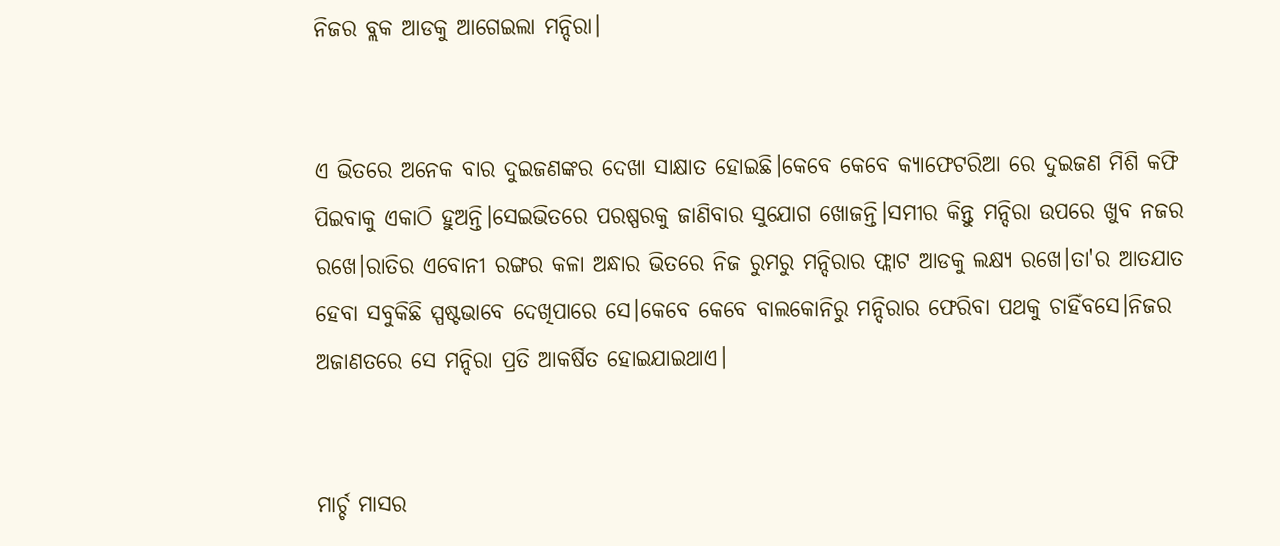ନିଜର ବ୍ଲକ ଆଡକୁ ଆଗେଇଲା ମନ୍ଦିରା।


ଏ ଭିତରେ ଅନେକ ବାର ଦୁଇଜଣଙ୍କର ଦେଖା ସାକ୍ଷାତ ହୋଇଛି।କେବେ କେବେ କ୍ୟାଫେଟରିଆ ରେ ଦୁଇଜଣ ମିଶି କଫି ପିଇବାକୁ ଏକାଠି ହୁଅନ୍ତି।ସେଇଭିତରେ ପରଷ୍ପରକୁ ଜାଣିବାର ସୁଯୋଗ ଖୋଜନ୍ତି।ସମୀର କିନ୍ତୁ ମନ୍ଦିରା ଉପରେ ଖୁବ ନଜର ରଖେ।ରାତିର ଏବୋନୀ ରଙ୍ଗର କଳା ଅନ୍ଧାର ଭିତରେ ନିଜ ରୁମରୁ ମନ୍ଦିରାର ଫ୍ଲାଟ ଆଡକୁ ଲକ୍ଷ୍ୟ ରଖେ।ତା'ର ଆତଯାତ ହେବା ସବୁକିଛି ସ୍ପଷ୍ଟଭାବେ ଦେଖିପାରେ ସେ।କେବେ କେବେ ବାଲକୋନିରୁ ମନ୍ଦିରାର ଫେରିବା ପଥକୁ ଚାହିଁବସେ।ନିଜର ଅଜାଣତରେ ସେ ମନ୍ଦିରା ପ୍ରତି ଆକର୍ଷିତ ହୋଇଯାଇଥାଏ।


ମାର୍ଚ୍ଚ ମାସର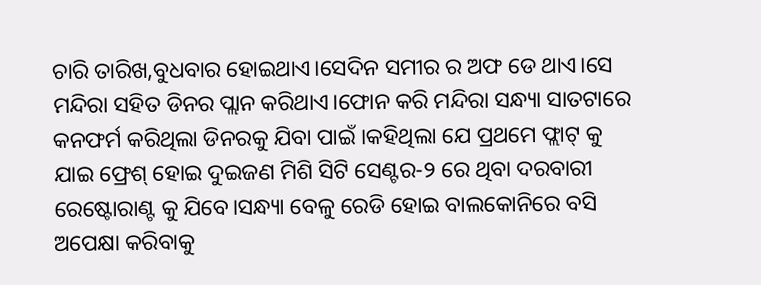ଚାରି ତାରିଖ,ବୁଧବାର ହୋଇଥାଏ।ସେଦିନ ସମୀର ର ଅଫ ଡେ ଥାଏ।ସେ ମନ୍ଦିରା ସହିତ ଡିନର ପ୍ଲାନ କରିଥାଏ।ଫୋନ କରି ମନ୍ଦିରା ସନ୍ଧ୍ୟା ସାତଟାରେ କନଫର୍ମ କରିଥିଲା ଡିନରକୁ ଯିବା ପାଇଁ ।କହିଥିଲା ଯେ ପ୍ରଥମେ ଫ୍ଲାଟ୍ କୁ ଯାଇ ଫ୍ରେଶ୍ ହୋଇ ଦୁଇଜଣ ମିଶି ସିଟି ସେଣ୍ଟର-୨ ରେ ଥିବା ଦରବାରୀ ରେଷ୍ଟୋରାଣ୍ଟ କୁ ଯିବେ।ସନ୍ଧ୍ୟା ବେଳୁ ରେଡି ହୋଇ ବାଲକୋନିରେ ବସି ଅପେକ୍ଷା କରିବାକୁ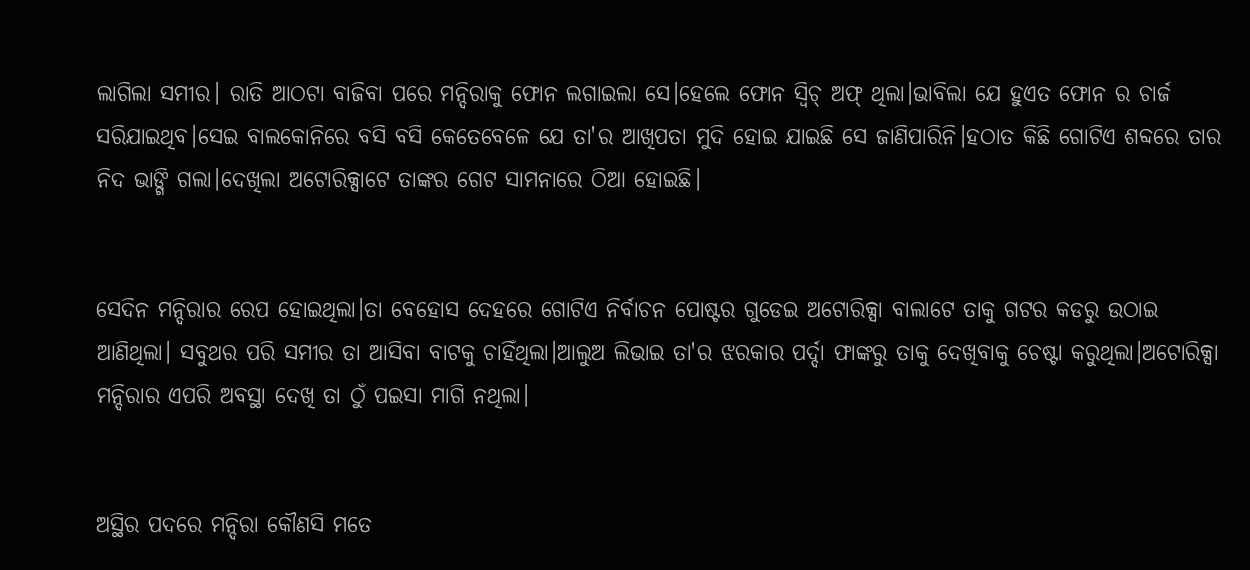ଲାଗିଲା ସମୀର। ରାତି ଆଠଟା ବାଜିବା ପରେ ମନ୍ଦିରାକୁ ଫୋନ ଲଗାଇଲା ସେ।ହେଲେ ଫୋନ ସ୍ବିଚ୍ ଅଫ୍ ଥିଲା।ଭାବିଲା ଯେ ହୁଏତ ଫୋନ ର ଚାର୍ଜ ସରିଯାଇଥିବ।ସେଇ ବାଲକୋନିରେ ବସି ବସି କେତେବେଳେ ଯେ ତା'ର ଆଖିପତା ମୁଦି ହୋଇ ଯାଇଛି ସେ ଜାଣିପାରିନି।ହଠାତ କିଛି ଗୋଟିଏ ଶବ୍ଦରେ ତାର ନିଦ ଭାଙ୍ଗି ଗଲା।ଦେଖିଲା ଅଟୋରିକ୍ସାଟେ ତାଙ୍କର ଗେଟ ସାମନାରେ ଠିଆ ହୋଇଛି।


ସେଦିନ ମନ୍ଦିରାର ରେପ ହୋଇଥିଲା।ତା ବେହୋସ ଦେହରେ ଗୋଟିଏ ନିର୍ବାଚନ ପୋଷ୍ଟର ଗୁଡେଇ ଅଟୋରିକ୍ସା ବାଲାଟେ ତାକୁ ଗଟର କଡରୁ ଉଠାଇ ଆଣିଥିଲା। ସବୁଥର ପରି ସମୀର ତା ଆସିବା ବାଟକୁ ଚାହିଁଥିଲା।ଆଲୁଅ ଲିଭାଇ ତା'ର ଝରକାର ପର୍ଦ୍ଦା ଫାଙ୍କରୁ ତାକୁ ଦେଖିବାକୁ ଚେଷ୍ଟା କରୁଥିଲା।ଅଟୋରିକ୍ସା ମନ୍ଦିରାର ଏପରି ଅବସ୍ଥା ଦେଖି ତା ଠୁଁ ପଇସା ମାଗି ନଥିଲା।


ଅସ୍ଥିର ପଦରେ ମନ୍ଦିରା କୌଣସି ମତେ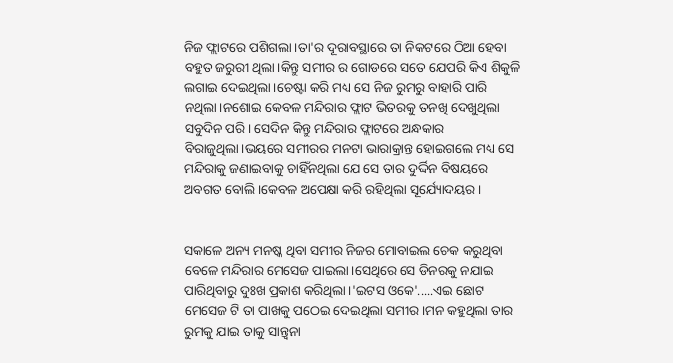ନିଜ ଫ୍ଲାଟରେ ପଶିଗଲା।ତା'ର ଦୂରାବସ୍ଥାରେ ତା ନିକଟରେ ଠିଆ ହେବା ବହୁତ ଜରୁରୀ ଥିଲା।କିନ୍ତୁ ସମୀର ର ଗୋଡରେ ସତେ ଯେପରି କିଏ ଶିକୁଳି ଲଗାଇ ଦେଇଥିଲା।ଚେଷ୍ଟା କରି ମଧ୍ୟ ସେ ନିଜ ରୁମରୁ ବାହାରି ପାରି ନଥିଲା।ନଶୋଇ କେବଳ ମନ୍ଦିରାର ଫ୍ଲାଟ ଭିତରକୁ ତନଖି ଦେଖୁଥିଲା ସବୁଦିନ ପରି। ସେଦିନ କିନ୍ତୁ ମନ୍ଦିରାର ଫ୍ଲାଟରେ ଅନ୍ଧକାର ବିରାଜୁଥିଲା।ଭୟରେ ସମୀରର ମନଟା ଭାରାକ୍ରାନ୍ତ ହୋଇଗଲେ ମଧ୍ୟ ସେ ମନ୍ଦିରାକୁ ଜଣାଇବାକୁ ଚାହିଁନଥିଲା ଯେ ସେ ତାର ଦୁର୍ଦ୍ଦିନ ବିଷୟରେ ଅବଗତ ବୋଲି।କେବଳ ଅପେକ୍ଷା କରି ରହିଥିଲା ସୂର୍ଯ୍ୟୋଦୟର।


ସକାଳେ ଅନ୍ୟ ମନଷ୍କ ଥିବା ସମୀର ନିଜର ମୋବାଇଲ ଚେକ କରୁଥିବା ବେଳେ ମନ୍ଦିରାର ମେସେଜ ପାଇଲା।ସେଥିରେ ସେ ଡିନରକୁ ନଯାଇ ପାରିଥିବାରୁ ଦୁଃଖ ପ୍ରକାଶ କରିଥିଲା।'ଇଟସ ଓକେ'.....ଏଇ ଛୋଟ ମେସେଜ ଟି ତା ପାଖକୁ ପଠେଇ ଦେଇଥିଲା ସମୀର।ମନ କହୁଥିଲା ତାର ରୁମକୁ ଯାଇ ତାକୁ ସାନ୍ତ୍ଵନା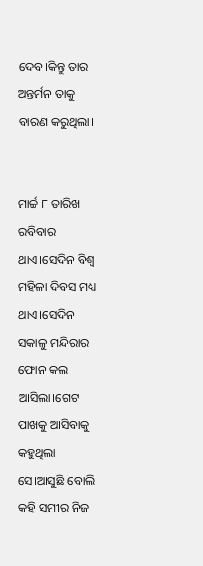ଦେବ।କିନ୍ତୁ ତାର ଅନ୍ତର୍ମନ ତାକୁ ବାରଣ କରୁଥିଲା।


ମାର୍ଚ୍ଚ ୮ ତାରିଖ ରବିବାର ଥାଏ।ସେଦିନ ବିଶ୍ବ ମହିଳା ଦିବସ ମଧ୍ୟ ଥାଏ।ସେଦିନ ସକାଳୁ ମନ୍ଦିରାର ଫୋନ କଲ ଆସିଲା।ଗେଟ ପାଖକୁ ଆସିବାକୁ କହୁଥିଲା ସେ।ଆସୁଛି ବୋଲି କହି ସମୀର ନିଜ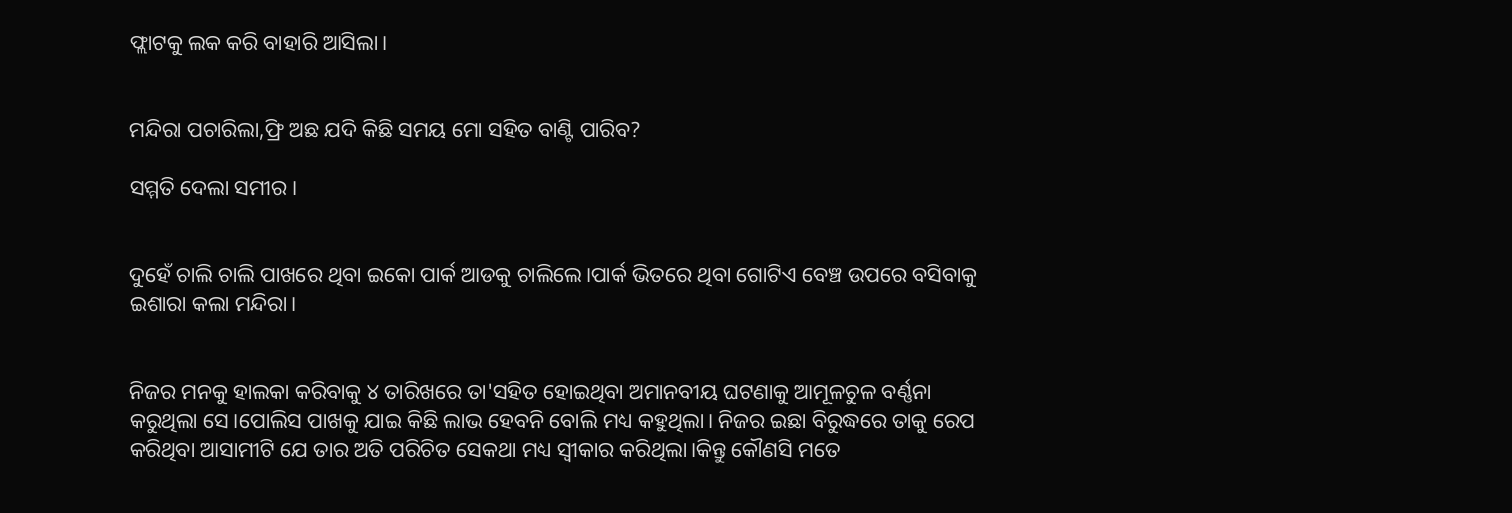ଫ୍ଲାଟକୁ ଲକ କରି ବାହାରି ଆସିଲା।


ମନ୍ଦିରା ପଚାରିଲା,ଫ୍ରି ଅଛ ଯଦି କିଛି ସମୟ ମୋ ସହିତ ବାଣ୍ଟି ପାରିବ?

ସମ୍ମତି ଦେଲା ସମୀର।


ଦୁହେଁ ଚାଲି ଚାଲି ପାଖରେ ଥିବା ଇକୋ ପାର୍କ ଆଡକୁ ଚାଲିଲେ।ପାର୍କ ଭିତରେ ଥିବା ଗୋଟିଏ ବେଞ୍ଚ ଉପରେ ବସିବାକୁ ଇଶାରା କଲା ମନ୍ଦିରା।


ନିଜର ମନକୁ ହାଲକା କରିବାକୁ ୪ ତାରିଖରେ ତା'ସହିତ ହୋଇଥିବା ଅମାନବୀୟ ଘଟଣାକୁ ଆମୂଳଚୁଳ ବର୍ଣ୍ଣନା କରୁଥିଲା ସେ।ପୋଲିସ ପାଖକୁ ଯାଇ କିଛି ଲାଭ ହେବନି ବୋଲି ମଧ୍ୟ କହୁଥିଲା। ନିଜର ଇଛା ବିରୁଦ୍ଧରେ ତାକୁ ରେପ କରିଥିବା ଆସାମୀଟି ଯେ ତାର ଅତି ପରିଚିତ ସେକଥା ମଧ୍ୟ ସ୍ବୀକାର କରିଥିଲା।କିନ୍ତୁ କୌଣସି ମତେ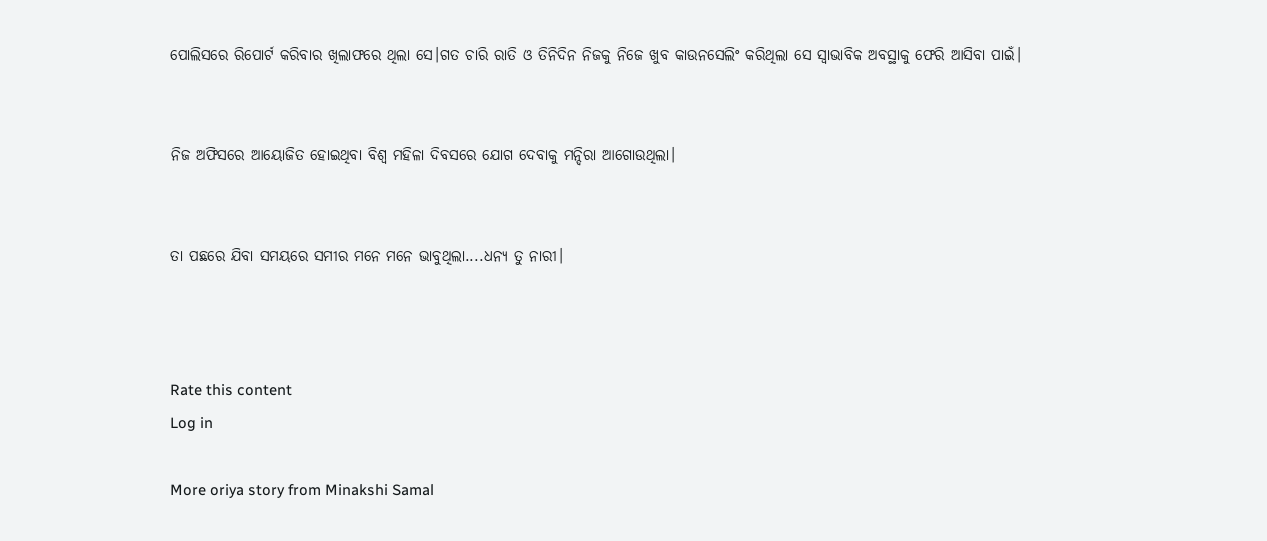ପୋଲିସରେ ରିପୋର୍ଟ କରିବାର ଖିଲାଫରେ ଥିଲା ସେ।ଗତ ଚାରି ରାତି ଓ ତିନିଦିନ ନିଜକୁ ନିଜେ ଖୁବ କାଉନସେଲିଂ କରିଥିଲା ସେ ସ୍ବାଭାବିକ ଅବସ୍ଥାକୁ ଫେରି ଆସିବା ପାଇଁ।


ନିଜ ଅଫିସରେ ଆୟୋଜିତ ହୋଇଥିବା ବିଶ୍ବ ମହିଳା ଦିବସରେ ଯୋଗ ଦେବାକୁ ମନ୍ଦିରା ଆଗୋଉଥିଲା।


ତା ପଛରେ ଯିବା ସମୟରେ ସମୀର ମନେ ମନେ ଭାବୁଥିଲା....ଧନ୍ୟ ତୁ ନାରୀ।



Rate this content
Log in

More oriya story from Minakshi Samal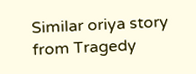Similar oriya story from Tragedy